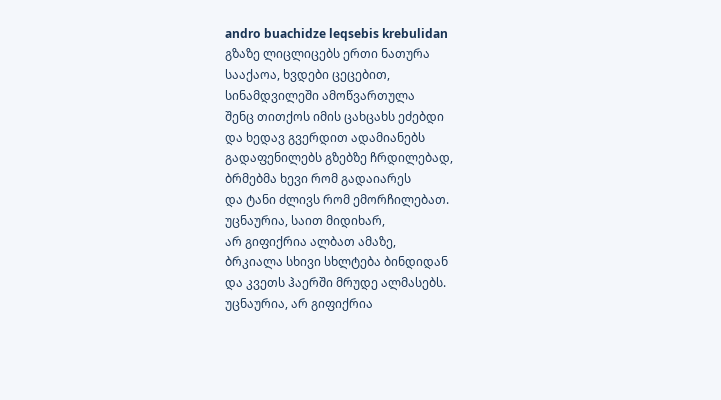andro buachidze leqsebis krebulidan
გზაზე ლიცლიცებს ერთი ნათურა
სააქაოა, ხვდები ცეცებით,
სინამდვილეში ამოწვართულა
შენც თითქოს იმის ცახცახს ეძებდი
და ხედავ გვერდით ადამიანებს
გადაფენილებს გზებზე ჩრდილებად,
ბრმებმა ხევი რომ გადაიარეს
და ტანი ძლივს რომ ემორჩილებათ.
უცნაურია, საით მიდიხარ,
არ გიფიქრია ალბათ ამაზე,
ბრკიალა სხივი სხლტება ბინდიდან
და კვეთს ჰაერში მრუდე ალმასებს.
უცნაურია, არ გიფიქრია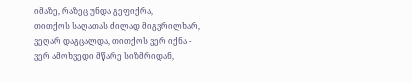იმაზე, რაზეც უნდა გეფიქრა,
თითქოს საღათას ძილად მიგვრილხარ,
ვეღარ დაგცალდა, თითქოს ვერ იქნა -
ვერ ამოხვედი მწარე სიზმრიდან,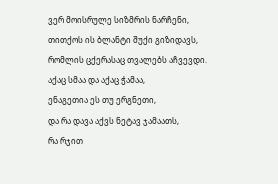ვერ მოისრულე სიზმრის ნარჩენი,
თითქოს ის ბლანტი შუქი გიზიდავს,
რომლის ცქერასაც თვალებს აჩვევდი.
აქაც სმაა და აქაც ჭამაა,
ენაგეთია ეს თუ ერგნეთი,
და რა დავა აქვს ნეტავ ჯამაათს,
რა რჯით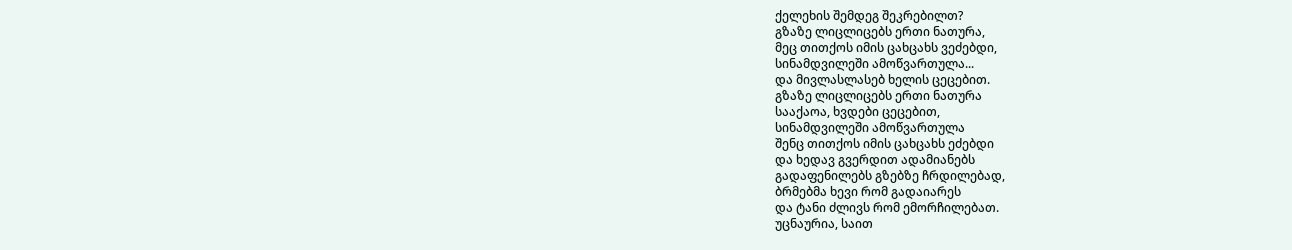ქელეხის შემდეგ შეკრებილთ?
გზაზე ლიცლიცებს ერთი ნათურა,
მეც თითქოს იმის ცახცახს ვეძებდი,
სინამდვილეში ამოწვართულა...
და მივლასლასებ ხელის ცეცებით.
გზაზე ლიცლიცებს ერთი ნათურა
სააქაოა, ხვდები ცეცებით,
სინამდვილეში ამოწვართულა
შენც თითქოს იმის ცახცახს ეძებდი
და ხედავ გვერდით ადამიანებს
გადაფენილებს გზებზე ჩრდილებად,
ბრმებმა ხევი რომ გადაიარეს
და ტანი ძლივს რომ ემორჩილებათ.
უცნაურია, საით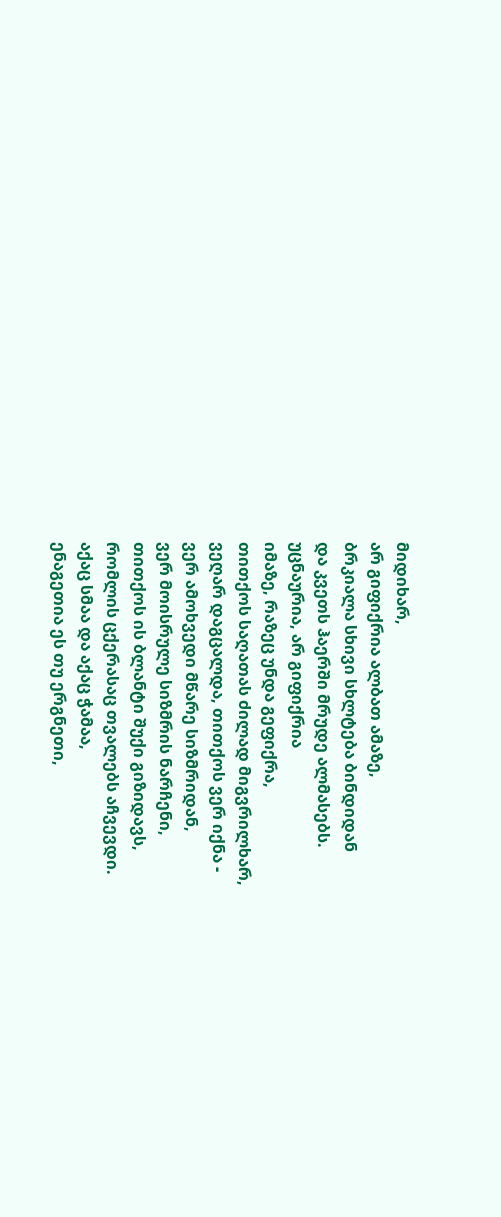მიდიხარ,
არ გიფიქრია ალბათ ამაზე,
ბრკიალა სხივი სხლტება ბინდიდან
და კვეთს ჰაერში მრუდე ალმასებს.
უცნაურია, არ გიფიქრია
იმაზე, რაზეც უნდა გეფიქრა,
თითქოს საღათას ძილად მიგვრილხარ,
ვეღარ დაგცალდა, თითქოს ვერ იქნა -
ვერ ამოხვედი მწარე სიზმრიდან,
ვერ მოისრულე სიზმრის ნარჩენი,
თითქოს ის ბლანტი შუქი გიზიდავს,
რომლის ცქერასაც თვალებს აჩვევდი.
აქაც სმაა და აქაც ჭამაა,
ენაგეთია ეს თუ ერგნეთი,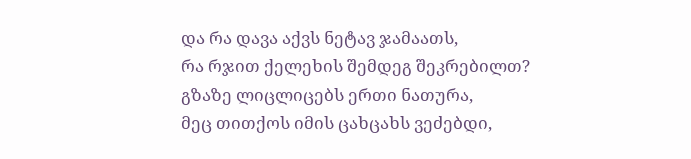და რა დავა აქვს ნეტავ ჯამაათს,
რა რჯით ქელეხის შემდეგ შეკრებილთ?
გზაზე ლიცლიცებს ერთი ნათურა,
მეც თითქოს იმის ცახცახს ვეძებდი,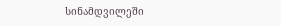სინამდვილეში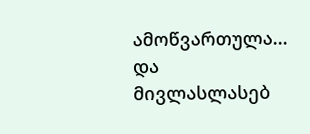ამოწვართულა...
და მივლასლასებ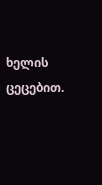ხელის ცეცებით.